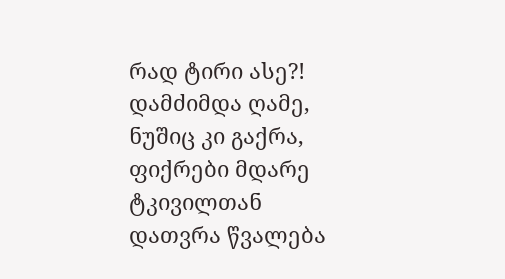რად ტირი ასე?!
დამძიმდა ღამე, ნუშიც კი გაქრა, ფიქრები მდარე ტკივილთან დათვრა წვალება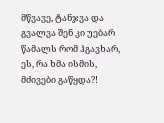მწვავე, ტანჯვა და გვალვა შენ კი უებარ წამალს რომ ჰგავხარ, ეს, რა ხმა ისმის, მძივები გაწყდა?!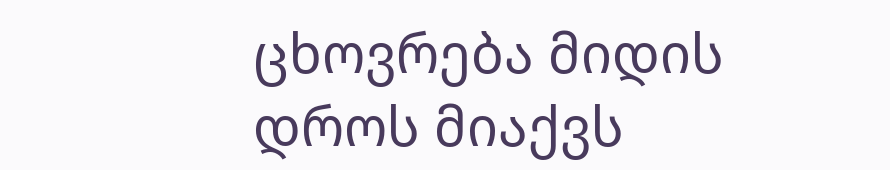ცხოვრება მიდის დროს მიაქვს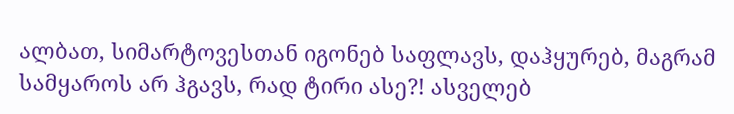ალბათ, სიმარტოვესთან იგონებ საფლავს, დაჰყურებ, მაგრამ სამყაროს არ ჰგავს, რად ტირი ასე?! ასველებ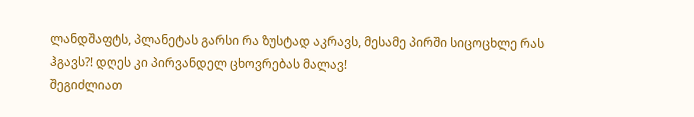ლანდშაფტს, პლანეტას გარსი რა ზუსტად აკრავს, მესამე პირში სიცოცხლე რას ჰგავს?! დღეს კი პირვანდელ ცხოვრებას მალავ!
შეგიძლიათ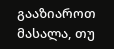გააზიაროთ მასალა, თუ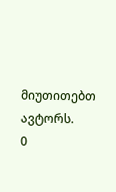მიუთითებთ ავტორს.
0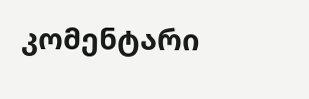კომენტარი